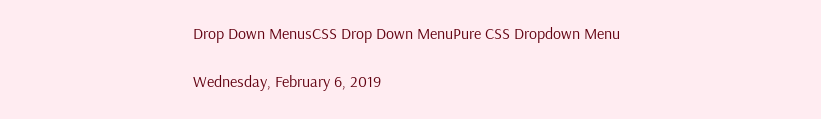Drop Down MenusCSS Drop Down MenuPure CSS Dropdown Menu

Wednesday, February 6, 2019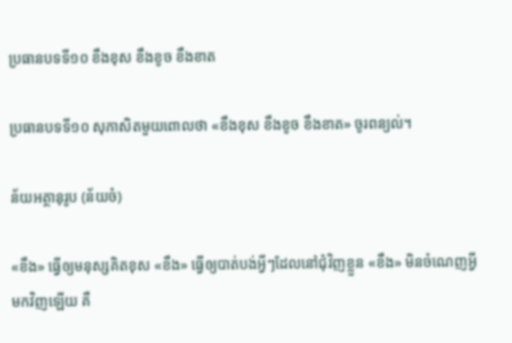ប្រធានបទទី១០ ខឹងខុស ខឹងខូច ខឹងខាត

ប្រធានបទទី១០ សុភាសិតមួយពោលថា «ខឹងខុស ខឹងខូច ខឹងខាត» ចូរពន្យល់។

ន័យអត្ថានុរូប (ន័យចំ)

«ខឹង» ធ្វើឲ្យមនុស្សគិតខុស «ខឹង» ធ្វើឲ្យបាត់បង់អ្វីៗដែលនៅជុំវិញខ្លួន «ខឹង» មិនចំណេញអ្វីមកវិញឡើយ គឺ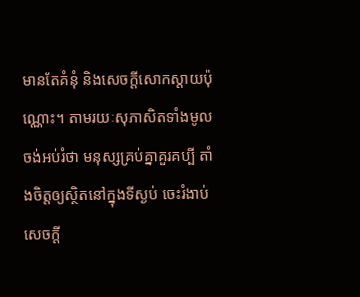មានតែគំនុំ និងសេចក្ដីសោកស្ដាយប៉ុណ្ណោះ។ តាមរយៈសុភាសិតទាំងមូលចង់អប់រំថា មនុស្សគ្រប់គ្នាគួរគប្បី តាំងចិត្តឲ្យស្ថិតនៅក្នុងទីស្ងប់ ចេះរំងាប់សេចក្ដី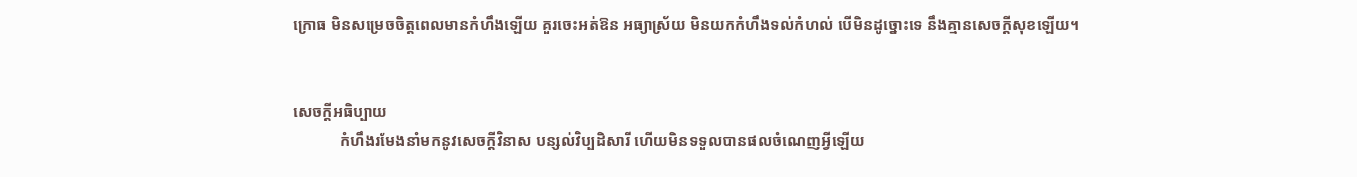ក្រោធ មិនសម្រេចចិត្តពេលមានកំហឹងឡើយ គួរចេះអត់ឱន អធ្យាស្រ័យ មិនយកកំហឹងទល់កំហល់ បើមិនដូច្នោះទេ នឹងគ្មានសេចក្ដីសុខឡើយ។


សេចក្ដីអធិប្បាយ
            កំហឹងរមែងនាំមកនូវសេចក្ដីវិនាស បន្សល់វិប្បដិសារី ហើយមិនទទួលបានផលចំណេញអ្វីឡើយ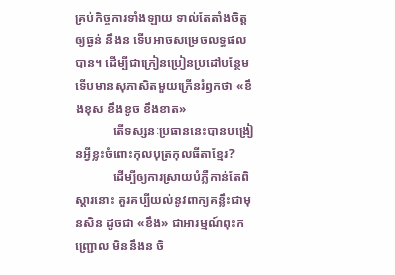គ្រប់កិច្ចការទាំងឡាយ ទាល់តែតាំងចិត្តឲ្យធ្ងន់ នឹងន ទើបអាចសម្រេចលទ្ធផលបាន។ ដើម្បីជាក្រៀនប្រៀនប្រដៅបន្ថែម ទើបមានសុភាសិតមួយក្រើនរំឭកថា «ខឹងខុស ខឹងខូច ខឹងខាត»
            តើទស្សនៈប្រធាននេះបានបង្រៀនអ្វីខ្លះចំពោះកុលបុត្រកុលធីតាខ្មែរ?
            ដើម្បីឲ្យការស្រាយបំភ្លឺកាន់តែពិស្ដារនោះ គួរគប្បីយល់នូវពាក្យគន្លឹះជាមុនសិន ដូចជា «ខឹង» ជាអារម្មណ៍ពុះកញ្ជ្រោល មិននឹងន ចិ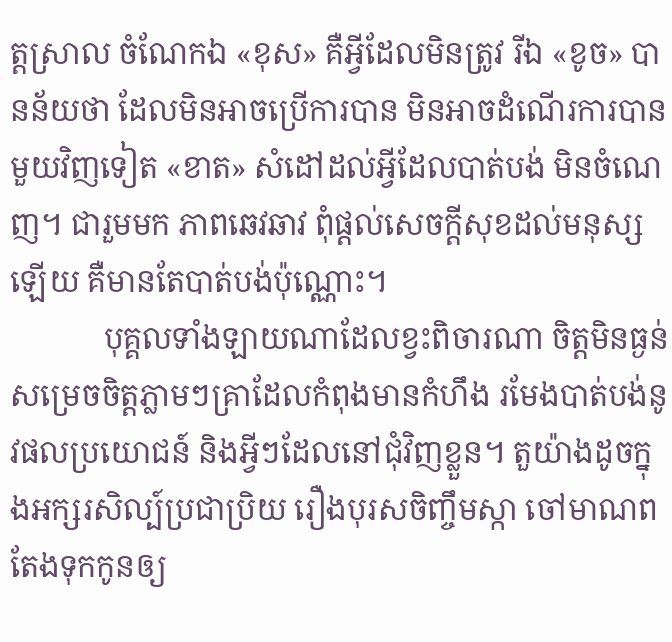ត្តស្រាល ចំណែកឯ «ខុស» គឺអ្វីដែលមិនត្រូវ រីឯ «ខូច» បានន័យថា ដែលមិនអាចប្រើការបាន មិនអាចដំណើរការបាន មួយវិញទៀត «ខាត» សំដៅដល់អ្វីដែលបាត់បង់ មិនចំណេញ។ ជារួមមក ភាពឆេវឆាវ ពុំផ្ដល់សេចក្ដីសុខដល់មនុស្សឡើយ គឺមានតែបាត់បង់ប៉ុណ្ណោះ។
            បុគ្គលទាំងឡាយណាដែលខ្វះពិចារណា ចិត្តមិនធ្ងន់ សម្រេចចិត្តភ្លាមៗគ្រាដែលកំពុងមានកំហឹង រមែងបាត់បង់នូវផលប្រយោជន៍ និងអ្វីៗដែលនៅជុំវិញខ្លួន។ តួយ៉ាងដូចក្នុងអក្សរសិល្ប៍ប្រជាប្រិយ រឿងបុរសចិញ្ចឹមស្កា ចៅមាណពតែងទុកកូនឲ្យ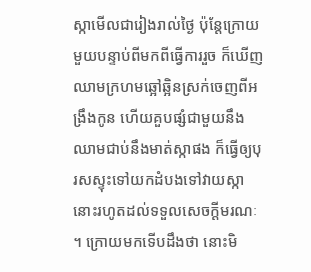ស្កាមើលជារៀងរាល់ថ្ងៃ ប៉ុន្តែក្រោយមួយបន្ទាប់ពីមកពីធ្វើការរួច ក៏ឃើញឈាមក្រហមឆ្អៅឆ្អិនស្រក់ចេញពីអង្រឹងកូន ហើយគួបផ្សំជាមួយនឹងឈាមជាប់នឹងមាត់ស្កាផង ក៏ធ្វើឲ្យបុរសស្ទុះទៅយកដំបងទៅវាយស្កានោះរហូតដល់ទទួលសេចក្ដីមរណៈ។ ក្រោយមកទើបដឹងថា នោះមិ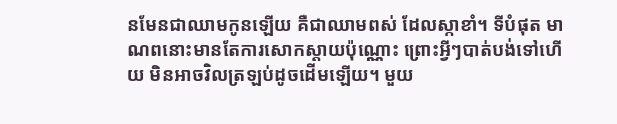នមែនជាឈាមកូនឡើយ គឺជាឈាមពស់ ដែលស្កាខាំ។ ទីបំផុត មាណពនោះមានតែការសោកស្ដាយប៉ុណ្ណោះ ព្រោះអ្វីៗបាត់បង់ទៅហើយ មិនអាចវិលត្រឡប់ដូចដើមឡើយ។ មួយ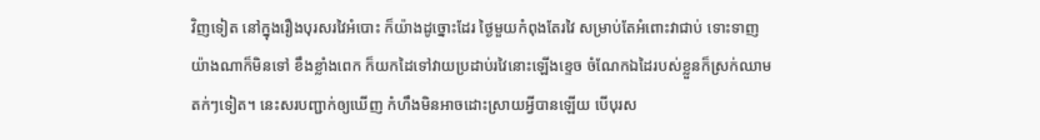វិញទៀត នៅក្នុងរឿងបុរសរវៃអំបោះ ក៏យ៉ាងដូច្នោះដែរ ថ្ងៃមួយកំពុងតែរវៃ សម្រាប់តែអំពោះវាជាប់ ទោះទាញយ៉ាងណាក៏មិនទៅ ខឹងខ្លាំងពេក ក៏យកដៃទៅវាយប្រដាប់រវៃនោះឡើងខ្ទេច ចំណែកឯដៃរបស់ខ្លួនក៏ស្រក់ឈាមតក់ៗទៀត។ នេះសរបញ្ជាក់ឲ្យឃើញ កំហឹងមិនអាចដោះស្រាយអ្វីបានឡើយ បើបុរស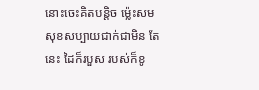នោះចេះគិតបន្តិច ម្ល៉េះសមសុខសប្បាយជាក់ជាមិន តែនេះ ដៃក៏របួស របស់ក៏ខូ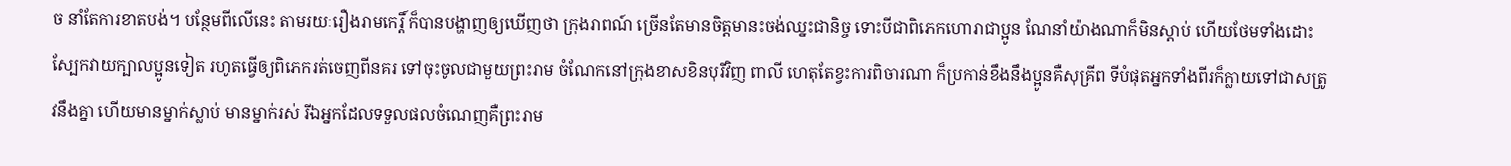ច នាំតែការខាតបង់។ បន្ថែមពីលើនេះ តាមរយៈរឿងរាមកេរ្តិ៍ ក៏បានបង្ហាញឲ្យឃើញថា ក្រុងរាពណ៍ ច្រើនតែមានចិត្តមានះចង់ឈ្នះជានិច្ច ទោះបីជាពិភេកហោរាជាប្អូន ណែនាំយ៉ាងណាក៏មិនស្ដាប់ ហើយថែមទាំងដោះស្បែកវាយក្បាលប្អូនទៀត រហូតធ្វើឲ្យពិភេករត់ចេញពីនគរ ទៅចុះចូលជាមួយព្រះរាម ចំណែកនៅក្រុងខាសខិនបុរីវិញ ពាលី ហេតុតែខ្វះការពិចារណា ក៏ប្រកាន់ខឹងនឹងប្អូនគឺសុគ្រីព ទីបំផុតអ្នកទាំងពីរក៏ក្លាយទៅជាសត្រូវនឹងគ្នា ហើយមានម្នាក់ស្លាប់ មានម្នាក់រស់ រីឯអ្នកដែលទទួលផលចំណេញគឺព្រះរាម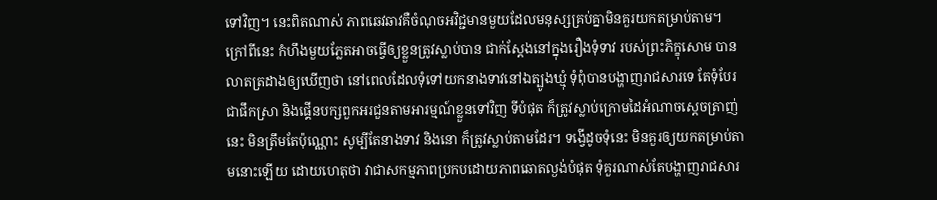ទៅវិញ។ នេះពិតណាស់ ភាពឆេវឆាវគឺចំណុចអវិជ្ជមានមួយដែលមនុស្សគ្រប់គ្នាមិនគួរយកតម្រាប់តាម។ ក្រៅពីនេះ កំហឹងមួយភ្លែតអាចធ្វើឲ្យខ្លួនត្រូវស្លាប់បាន ជាក់ស្ដែងនៅក្នុងរឿងទុំទាវ របស់ព្រះភិក្ខុសោម បានលាតត្រដាងឲ្យឃើញថា នៅពេលដែលទុំទៅយកនាងទាវនៅឯត្បូងឃ្មុំ ទុំពុំបានបង្ហាញរាជសារទេ តែទុំបែរជាផឹកស្រា និងផ្គើនបក្សពួកអរជួនតាមអារម្មណ៍ខ្លួនទៅវិញ ទីបំផុត ក៏ត្រូវស្លាប់ក្រោមដៃអំណាចស្ដេចត្រាញ់នេះ មិនត្រឹមតែប៉ុណ្ណោះ សូម្បីតែនាងទាវ និងនោ ក៏ត្រូវស្លាប់តាមដែរ។ ទង្វើដូចទុំនេះ មិនគួរឲ្យយកតម្រាប់តាមនោះឡើយ ដោយហេតុថា វាជាសកម្មភាពប្រកបដោយភាពឆោតល្ងង់បំផុត ទុំគួរណាស់តែបង្ហាញរាជសារ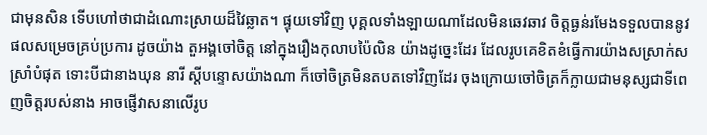ជាមុនសិន ទើបហៅថាជាដំណោះស្រាយដ៏វៃឆ្លាត។ ផ្ទុយទៅវិញ បុគ្គលទាំងឡាយណាដែលមិនឆេវឆាវ ចិត្តធ្ងន់រមែងទទួលបាននូវផលសម្រេចគ្រប់ប្រការ ដូចយ៉ាង តួអង្គចៅចិត្ត នៅក្នុងរឿងកុលាបប៉ៃលិន យ៉ាងដូច្នេះដែរ ដែលរូបគេខិតខំធ្វើការយ៉ាងសស្រាក់សស្រាំបំផុត ទោះបីជានាងឃុន នារី ស្ដីបន្ទោសយ៉ាងណា ក៏ចៅចិត្រមិនតបតទៅវិញដែរ ចុងក្រោយចៅចិត្រក៏ក្លាយជាមនុស្សជាទីពេញចិត្តរបស់នាង អាចផ្ញើវាសនាលើរូប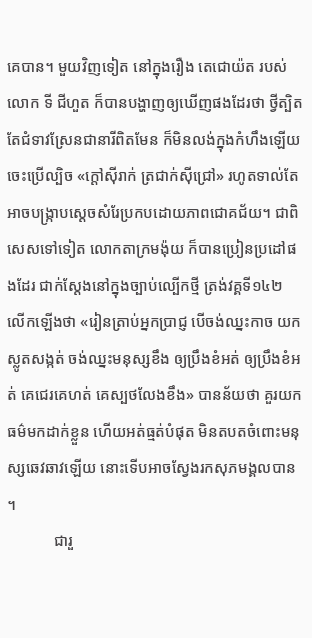គេបាន។ មួយវិញទៀត នៅក្នុងរឿង តេជោយ៉ត របស់លោក ទី ជីហួត ក៏បានបង្ហាញឲ្យឃើញផងដែរថា ថ្វីត្បិតតែជំទាវស្រែនជានារីពិតមែន ក៏មិនលង់ក្នុងកំហឹងឡើយ ចេះប្រើល្បិច «ក្ដៅស៊ីរាក់ ត្រជាក់ស៊ីជ្រៅ» រហូតទាល់តែអាចបង្ក្រាបស្ដេចសំរែប្រកបដោយភាពជោគជ័យ។ ជាពិសេសទៅទៀត លោកតាក្រមង៉ុយ ក៏បានប្រៀនប្រដៅផងដែរ ជាក់ស្ដែងនៅក្នុងច្បាប់ល្បើកថ្មី ត្រង់វគ្គទី១៤២ លើកឡើងថា «រៀនត្រាប់អ្នកប្រាជ្ញ បើចង់ឈ្នះកាច យកស្លូតសង្កត់ ចង់ឈ្នះមនុស្សខឹង ឲ្យប្រឹងខំអត់ ឲ្យប្រឹងខំអត់ គេជេរគេហត់ គេស្បថលែងខឹង» បានន័យថា គួរយកធម៌មកដាក់ខ្លួន ហើយអត់ធ្មត់បំផុត មិនតបតចំពោះមនុស្សឆេវឆាវឡើយ នោះទើបអាចស្វែងរកសុភមង្គលបាន។
            ជារួ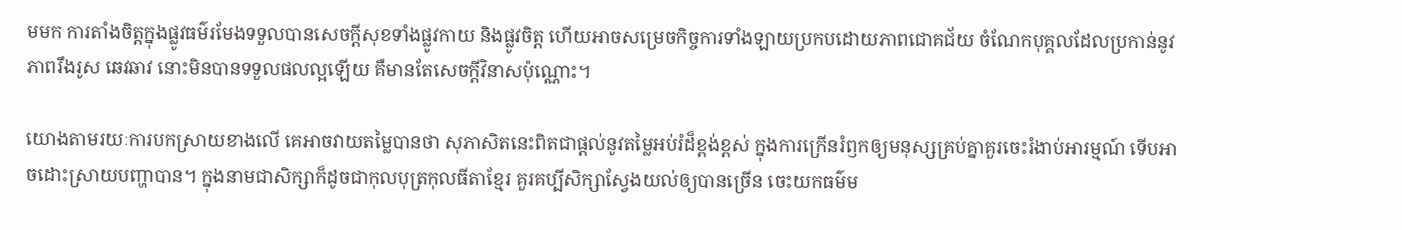មមក ការតាំងចិត្តក្នុងផ្លូវធម៌រមែងទទួលបានសេចក្ដីសុខទាំងផ្លូវកាយ និងផ្លូវចិត្ត ហើយអាចសម្រេចកិច្ចការទាំងឡាយប្រកបដោយភាពជោគជ័យ ចំណែកបុគ្គលដែលប្រកាន់នូវភាពរឹងរូស ឆេវឆាវ នោះមិនបានទទួលផលល្អឡើយ គឺមានតែសេចក្ដីវិនាសប៉ុណ្ណោះ។

យោងតាមរយៈការបកស្រាយខាងលើ គេអាចវាយតម្លៃបានថា សុភាសិតនេះពិតជាផ្ដល់នូវតម្លៃអប់រំដ៏ខ្ពង់ខ្ពស់ ក្នុងការក្រើនរំឭកឲ្យមនុស្សគ្រប់គ្នាគួរចេះរំងាប់អារម្មណ៍ ទើបអាចដោះស្រាយបញ្ហាបាន។ ក្នុងនាមជាសិក្សាក៏ដូចជាកុលបុត្រកុលធីតាខ្មែរ គួរគប្បីសិក្សាស្វែងយល់ឲ្យបានច្រើន ចេះយកធម៌ម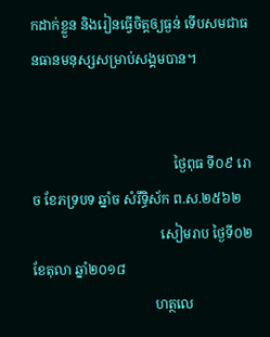កដាក់ខ្លួន និងរៀនធ្វើចិត្តឲ្យធ្ងន់ ទើបសមជាធនធានមនុស្សសម្រាប់សង្គមបាន។


                                          ថ្ងៃពុធ ទី០៩ រោច ខែភទ្របទ ឆ្នាំច សំរឹទ្ធិស័ក ព.ស.២៥៦២
                                      សៀមរាប ថ្ងៃទី០២ ខែតុលា ឆ្នាំ២០១៨
                                    ហត្ថលេ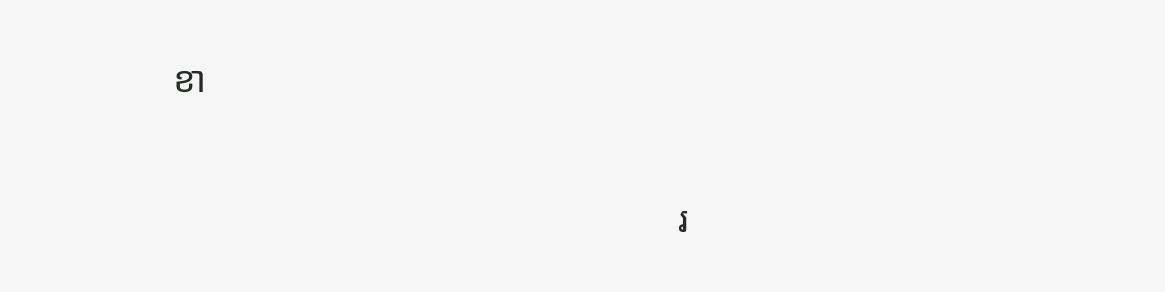ខា


                                                      រ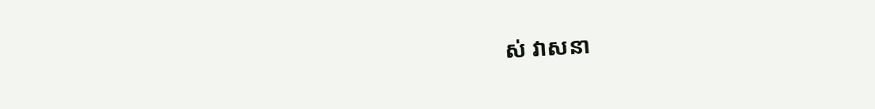ស់ វាសនា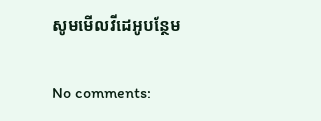សូមមើលវីដេអូបន្ថែម

No comments: